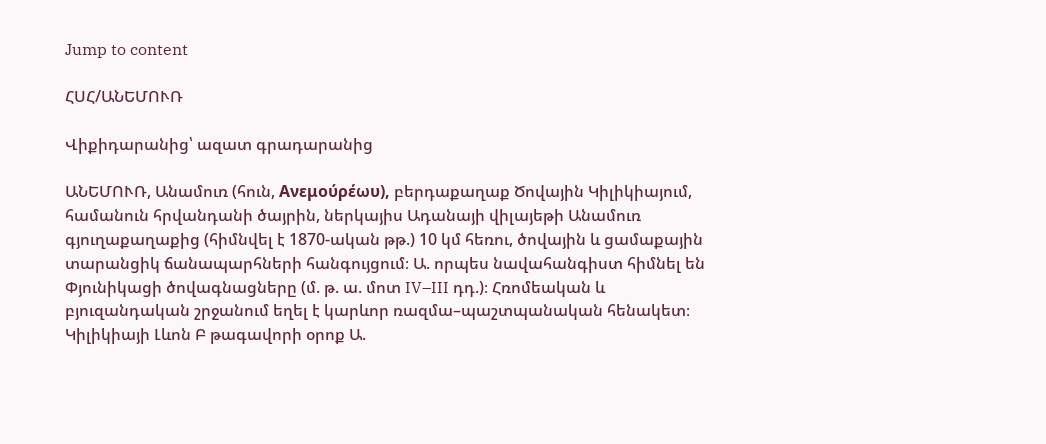Jump to content

ՀՍՀ/ԱՆԵՄՈՒՌ

Վիքիդարանից՝ ազատ գրադարանից

ԱՆԵՄՈՒՌ, Անամուռ (հուն, Ανεμούρέωυ), բերդաքաղաք Ծովային Կիլիկիայում, համանուն հրվանդանի ծայրին, ներկայիս Ադանայի վիլայեթի Անամուռ գյուղաքաղաքից (հիմնվել է 1870-ական թթ.) 10 կմ հեռու, ծովային և ցամաքային տարանցիկ ճանապարհների հանգույցում։ Ա. որպես նավահանգիստ հիմնել են Փյունիկացի ծովագնացները (մ. թ. ա. մոտ IV–III դդ.)։ Հռոմեական և բյուզանդական շրջանում եղել է կարևոր ռազմա–պաշտպանական հենակետ։ Կիլիկիայի Լևոն Բ թագավորի օրոք Ա.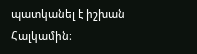պատկանել է իշխան Հալկամին։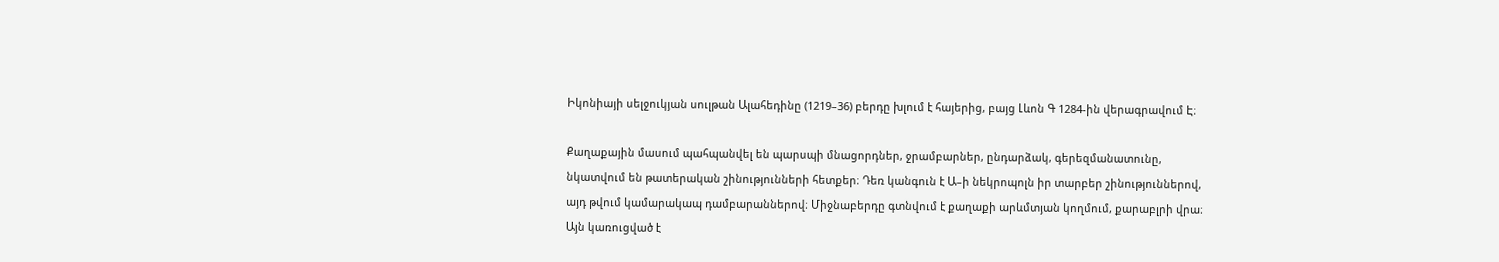Իկոնիայի սելջուկյան սուլթան Ալահեդինը (1219–36) բերդը խլում է հայերից, բայց Լևոն Գ 1284-ին վերագրավում Է։

Քաղաքային մասում պահպանվել են պարսպի մնացորդներ, ջրամբարներ, ընդարձակ, գերեզմանատունը, նկատվում են թատերական շինությունների հետքեր։ Դեռ կանգուն է Ա–ի նեկրոպոլն իր տարբեր շինություններով, այդ թվում կամարակապ դամբարաններով։ Միջնաբերդը գտնվում է քաղաքի արևմտյան կողմում, քարաբլրի վրա։ Այն կառուցված է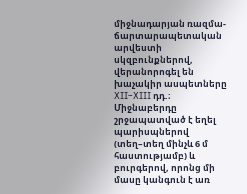միջնադարյան ռազմա-ճարտարապետական արվեստի սկզբունքներով, վերանորոգել են խաչակիր ասպետները XII–XIII դդ.։ Միջնաբերդը շրջապատված է եղել պարիսպներով (տեղ–տեղ մինչև 6 մ հաստությամբ) և բուրգերով, որոնց մի մասը կանգուն է առ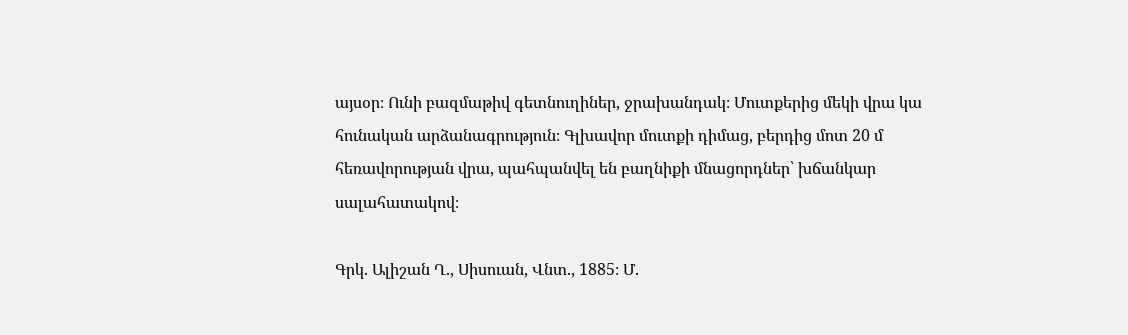այսօր։ Ունի բազմաթիվ գետնուղիներ, ջրախանդակ։ Մուտքերից մեկի վրա կա հունական արձանագրություն։ Գլխավոր մուտքի դիմաց, բերդից մոտ 20 մ հեռավորության վրա, պահպանվել են բաղնիքի մնացորդներ՝ խճանկար սալահատակով։

Գրկ. Ալիշան Ղ., Սիսուան, Վնտ., 1885։ Մ.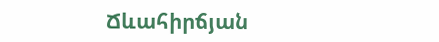Ճևահիրճյան